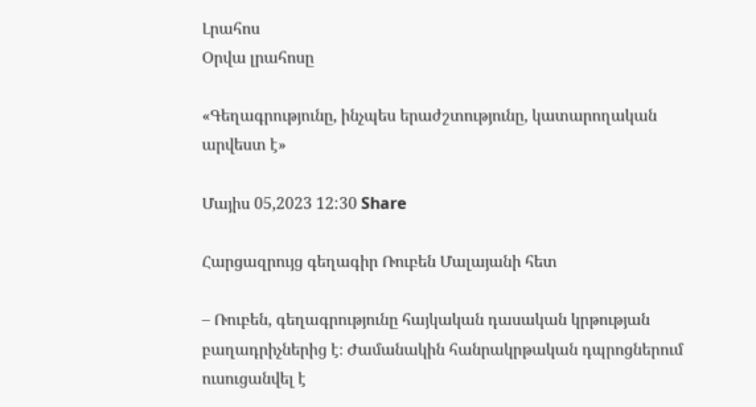Լրահոս
Օրվա լրահոսը

«Գեղագրությունը, ինչպես երաժշտությունը, կատարողական արվեստ է»

Մայիս 05,2023 12:30 Share

Հարցազրույց գեղագիր Ռուբեն Մալայանի հետ

– Ռուբեն, գեղագրությունը հայկական դասական կրթության բաղադրիչներից է։ Ժամանակին հանրակրթական դպրոցներում ուսուցանվել է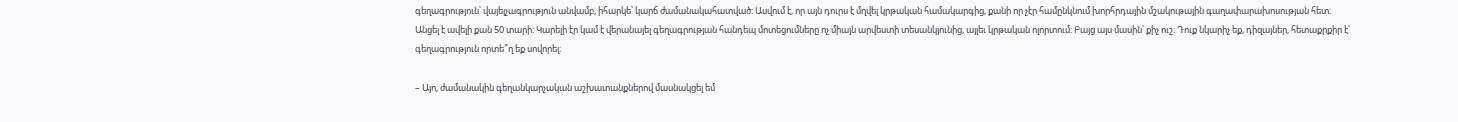գեղագրություն՝ վայելչագրություն անվամբ, իհարկե՝ կարճ ժամանակահատված։ Ասվում է, որ այն դուրս է մղվել կրթական համակարգից, քանի որ չէր համընկնում խորհրդային մշակութային գաղափարախոսության հետ։ Անցել է ավելի քան 50 տարի։ Կարելի էր կամ է վերանայել գեղագրության հանդեպ մոտեցումները ոչ միայն արվեստի տեսանկյունից, այլեւ կրթական ոլորտում։ Բայց այս մասին՝ քիչ ուշ։ Դուք նկարիչ եք, դիզայներ, հետաքրքիր է՝ գեղագրություն որտե՞ղ եք սովորել։

– Այո, ժամանակին գեղանկարչական աշխատանքներով մասնակցել եմ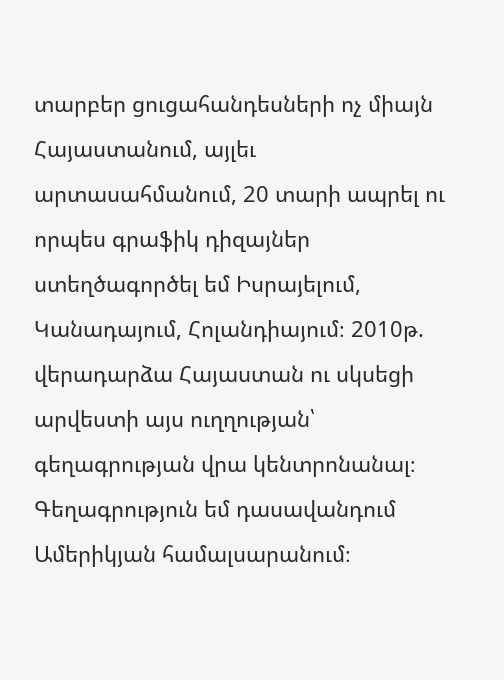տարբեր ցուցահանդեսների ոչ միայն Հայաստանում, այլեւ արտասահմանում, 20 տարի ապրել ու որպես գրաֆիկ դիզայներ ստեղծագործել եմ Իսրայելում, Կանադայում, Հոլանդիայում։ 2010թ. վերադարձա Հայաստան ու սկսեցի արվեստի այս ուղղության՝ գեղագրության վրա կենտրոնանալ։ Գեղագրություն եմ դասավանդում Ամերիկյան համալսարանում։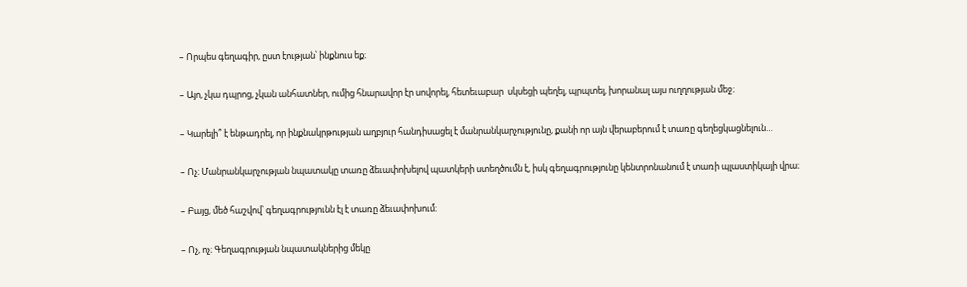– Որպես գեղագիր, ըստ էության՝ ինքնուս եք։

– Այո, չկա դպրոց, չկան անհատներ, ումից հնարավոր էր սովորել, հետեւաբար  սկսեցի պեղել, պրպտել, խորանալ այս ուղղության մեջ։

– Կարելի՞ է ենթադրել, որ ինքնակրթության աղբյուր հանդիսացել է մանրանկարչությունը, քանի որ այն վերաբերում է տառը գեղեցկացնելուն…

– Ոչ։ Մանրանկարչության նպատակը տառը ձեւափոխելով պատկերի ստեղծումն է, իսկ գեղագրությունը կենտրոնանում է տառի պլաստիկայի վրա։

– Բայց, մեծ հաշվով՝ գեղագրությունն էլ է տառը ձեւափոխում։

– Ոչ, ոչ։ Գեղագրության նպատակներից մեկը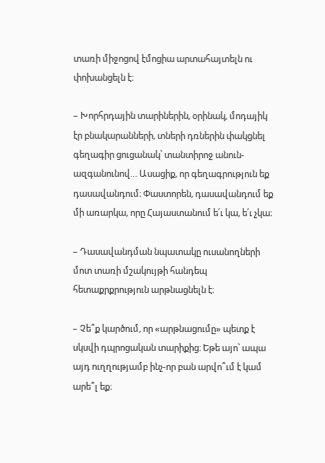տառի միջոցով էմոցիա արտահայտելն ու փոխանցելն է։

– Խորհրդային տարիներին, օրինակ, մոդայիկ էր բնակարանների, տների դռներին փակցնել գեղագիր ցուցանակ՝ տանտիրոջ անուն-ազգանունով… Ասացիք, որ գեղագրություն եք դասավանդում։ Փաստորեն, դասավանդում եք մի առարկա, որը Հայաստանում ե՛ւ կա, ե՛ւ չկա։

– Դասավանդման նպատակը ուսանողների մոտ տառի մշակույթի հանդեպ հետաքրքրություն արթնացնելն է։

– Չե՞ք կարծում, որ «արթնացումը» պետք է սկսվի դպրոցական տարիքից։ Եթե այո՝ ապա այդ ուղղությամբ ինչ-որ բան արվո՞ւմ է կամ արե՞լ եք։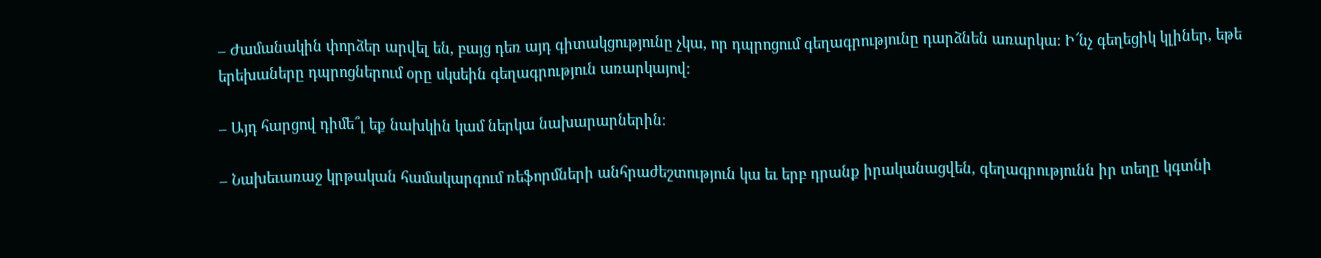– Ժամանակին փորձեր արվել են, բայց դեռ այդ գիտակցությունը չկա, որ դպրոցում գեղագրությունը դարձնեն առարկա։ Ի՜նչ գեղեցիկ կլիներ, եթե երեխաները դպրոցներում օրը սկսեին գեղագրություն առարկայով։

– Այդ հարցով դիմե՞լ եք նախկին կամ ներկա նախարարներին։

– Նախեւառաջ կրթական համակարգում ռեֆորմների անհրաժեշտություն կա եւ երբ դրանք իրականացվեն, գեղագրությունն իր տեղը կգտնի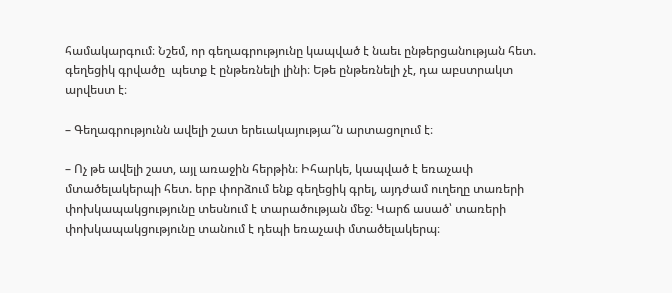համակարգում։ Նշեմ, որ գեղագրությունը կապված է նաեւ ընթերցանության հետ. գեղեցիկ գրվածը  պետք է ընթեռնելի լինի։ Եթե ընթեռնելի չէ, դա աբստրակտ արվեստ է։

– Գեղագրությունն ավելի շատ երեւակայությա՞ն արտացոլում է։

– Ոչ թե ավելի շատ, այլ առաջին հերթին։ Իհարկե, կապված է եռաչափ մտածելակերպի հետ. երբ փորձում ենք գեղեցիկ գրել, այդժամ ուղեղը տառերի փոխկապակցությունը տեսնում է տարածության մեջ։ Կարճ ասած՝ տառերի փոխկապակցությունը տանում է դեպի եռաչափ մտածելակերպ։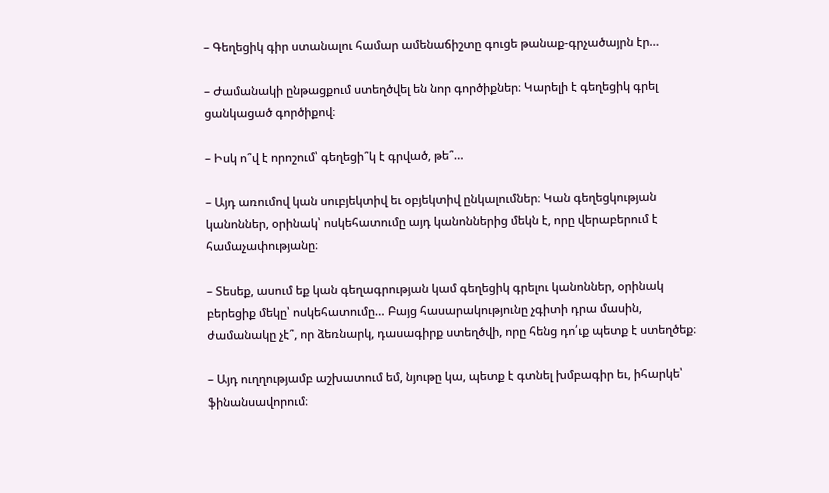– Գեղեցիկ գիր ստանալու համար ամենաճիշտը գուցե թանաք-գրչածայրն էր…

– Ժամանակի ընթացքում ստեղծվել են նոր գործիքներ։ Կարելի է գեղեցիկ գրել ցանկացած գործիքով։

– Իսկ ո՞վ է որոշում՝ գեղեցի՞կ է գրված, թե՞…

– Այդ առումով կան սուբյեկտիվ եւ օբյեկտիվ ընկալումներ։ Կան գեղեցկության կանոններ, օրինակ՝ ոսկեհատումը այդ կանոններից մեկն է, որը վերաբերում է համաչափությանը։

– Տեսեք, ասում եք կան գեղագրության կամ գեղեցիկ գրելու կանոններ, օրինակ բերեցիք մեկը՝ ոսկեհատումը… Բայց հասարակությունը չգիտի դրա մասին, ժամանակը չէ՞, որ ձեռնարկ, դասագիրք ստեղծվի, որը հենց դո՛ւք պետք է ստեղծեք։

– Այդ ուղղությամբ աշխատում եմ, նյութը կա, պետք է գտնել խմբագիր եւ, իհարկե՝ ֆինանսավորում։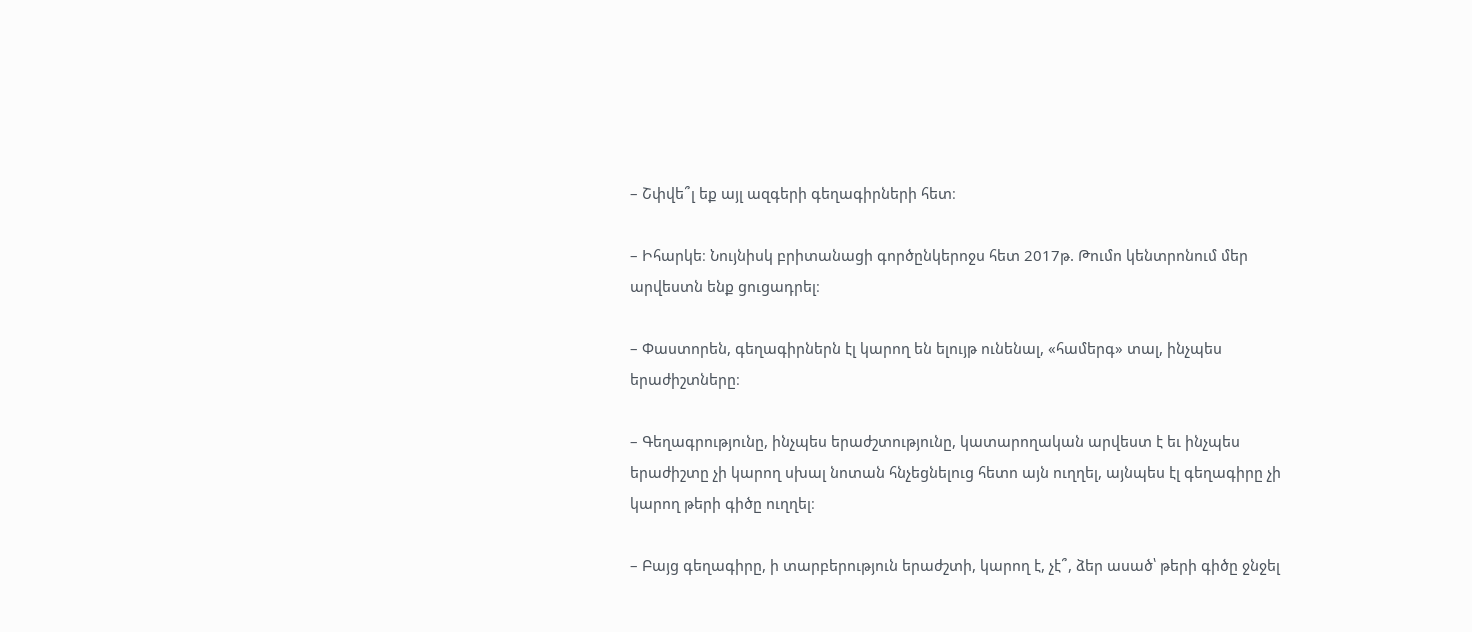– Շփվե՞լ եք այլ ազգերի գեղագիրների հետ։

– Իհարկե։ Նույնիսկ բրիտանացի գործընկերոջս հետ 2017թ. Թումո կենտրոնում մեր արվեստն ենք ցուցադրել։

– Փաստորեն, գեղագիրներն էլ կարող են ելույթ ունենալ, «համերգ» տալ, ինչպես երաժիշտները։

– Գեղագրությունը, ինչպես երաժշտությունը, կատարողական արվեստ է եւ ինչպես երաժիշտը չի կարող սխալ նոտան հնչեցնելուց հետո այն ուղղել, այնպես էլ գեղագիրը չի կարող թերի գիծը ուղղել։

– Բայց գեղագիրը, ի տարբերություն երաժշտի, կարող է, չէ՞, ձեր ասած՝ թերի գիծը ջնջել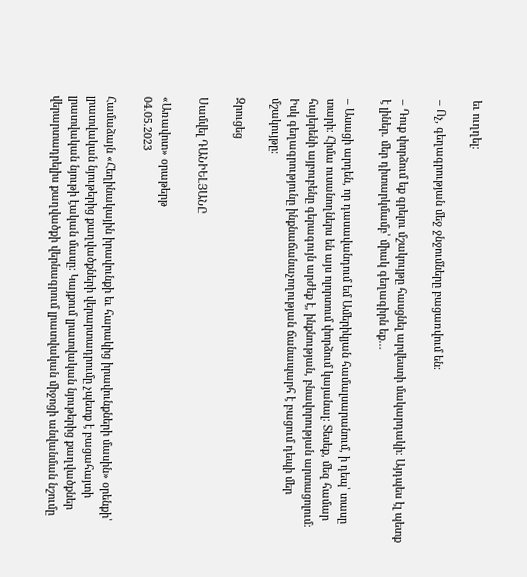եւ ուղղել։

– Ոչ, գեղագրության մեջ ջնջումները բացառվում են։

– Դուք փորձում եք գրելու մշակույթը հասցնել արվեստի մակարդակի։ Այդպես էլ պետք է լիներ. մեր դիտարկմամբ՝ միակ գեղագիրն եք…

– Ասացի արդեն, որ դասավանդում եմ Ամերիկյան համալսարանում, ի դեպ՝ տասը տարի։ Հիմա ուսանողներս են այս ոլորտում փորձում կայանալ։ Տեսեք, մեզ համար հայերենի այբուբենը գերագույն արժեք է, ինքնության, բնավորության արտացոլում։ Իսկ գեղագրությունը ինքնաճանաչողության ճանապարհ է բացում դեպի մեր մշակույթը։

Զրուցեց

Սամվել ԴԱՆԻԵԼՅԱՆԸ

«Առավոտ» օրաթերթ
04.05.2023

Համաձայն «Հեղինակային իրավունքի եւ հարակից իրավունքների մասին» օրենքի՝ լրատվական նյութերից քաղվածքների վերարտադրումը չպետք է բացահայտի լրատվական նյութի էական մասը: Կայքում լրատվական նյութերից քաղվածքներ վերարտադրելիս քաղվածքի վերնագրում լրատվական միջոցի անվանման նշումը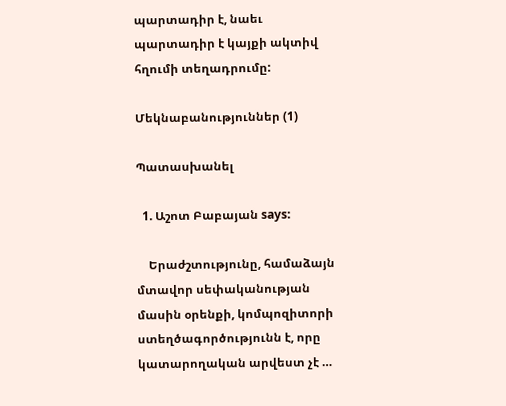պարտադիր է, նաեւ պարտադիր է կայքի ակտիվ հղումի տեղադրումը:

Մեկնաբանություններ (1)

Պատասխանել

  1. Աշոտ Բաբայան says:

    Երաժշտությունը, համաձայն մտավոր սեփականության մասին օրենքի, կոմպոզիտորի ստեղծագործությունն է, որը կատարողական արվեստ չէ …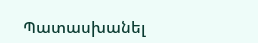Պատասխանել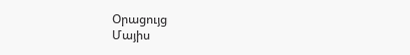Օրացույց
Մայիս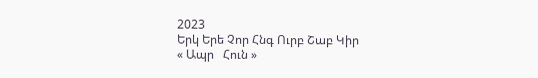2023
Երկ Երե Չոր Հնգ Ուրբ Շաբ Կիր
« Ապր   Հուն »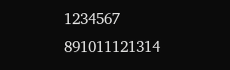1234567
891011121314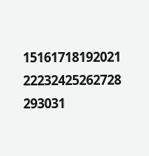15161718192021
22232425262728
293031